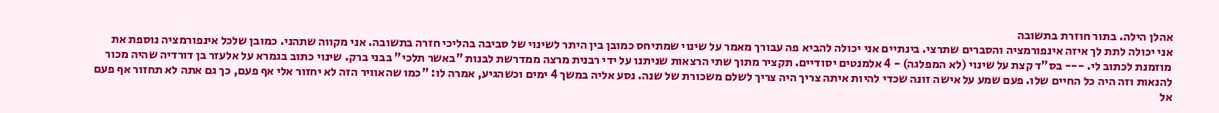אהלן הילה. בתור חוזרת בתשובה
אני יכולה לתת לך איזה אינפורמציה והסברים שתרצי. בינתיים אני יכולה להביא פה עבורך מאמר על שינוי שמתיחס כמובן בין היתר לשינוי של סביבה בהליכי חזרה בתשובה. אני מקווה שתהני. כמובן שלכל אינפורמציה נוספת את מוזמנת לכתוב לי. --- בס"ד קצת על שינוי (לא המפלגה) - 4 אלמנטים יסודיים. תקציר מתוך שתי הרצאות שניתנו על ידי רבנית מרצה ממדרשת לבנות "באשר תלכי" בבני ברק. שינוי כתוב בגמרא על אלעזר בן דורדיה שהיה מכור להנאות וזה היה כל החיים שלו. פעם שמע על אישה זונה שכדי להיות איתה צריך היה צריך לשלם משכורת של שנה. נסע אליה במשך 4 ימים וכשהגיע, אמרה לו: "כמו שהאוויר הזה לא יחזור אלי אף פעם, כך גם אתה לא תחזור אף פעם אל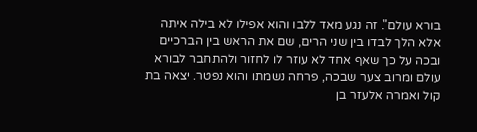בורא עולם". זה נגע מאד ללבו והוא אפילו לא בילה איתה אלא הלך לבדו בין שני הרים, שם את הראש בין הברכיים ובכה על כך שאף אחד לא עוזר לו לחזור ולהתחבר לבורא עולם ומרוב צער שבכה, פרחה נשמתו והוא נפטר. יצאה בת קול ואמרה אלעזר בן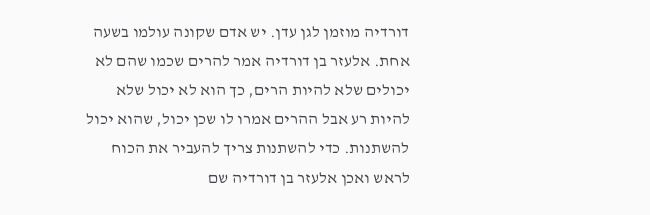דורדיה מוזמן לגן עדן. יש אדם שקונה עולמו בשעה אחת. אלעזר בן דורדיה אמר להרים שכמו שהם לא יכולים שלא להיות הרים, כך הוא לא יכול שלא להיות רע אבל ההרים אמרו לו שכן יכול, שהוא יכול להשתנות. כדי להשתנות צריך להעביר את הכוח לראש ואכן אלעזר בן דורדיה שם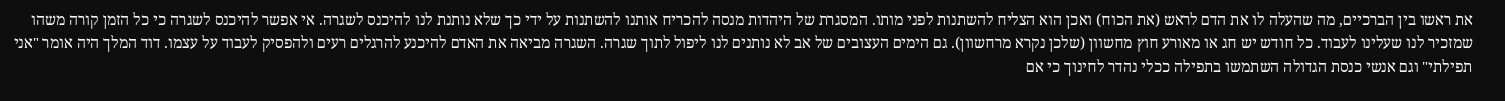את ראשו בין הברכיים, מה שהעלה לו את הדם לראש (את הכוח) ואכן הוא הצליח להשתנות לפני מותו. המסגרת של היהדות מנסה להכריח אותנו להשתנות על ידי כך שלא נותנת לנו להיכנס לשגרה. אי אפשר להיכנס לשגרה כי כל הזמן קורה משהו שמזכיר לנו שעלינו לעבוד. כל חודש יש חג או מאורע חוץ מחשוון (שלכן נקרא מרחשוון). גם הימים העצובים של אב לא נותנים לנו ליפול לתוך שגרה. השגרה מביאה את האדם להיכנע להרגלים רעים ולהפסיק לעבוד על עצמו. דוד המלך היה אומר "אני תפילתי" וגם אנשי כנסת הגדולה השתמשו בתפילה ככלי נהדר לחינוך כי אם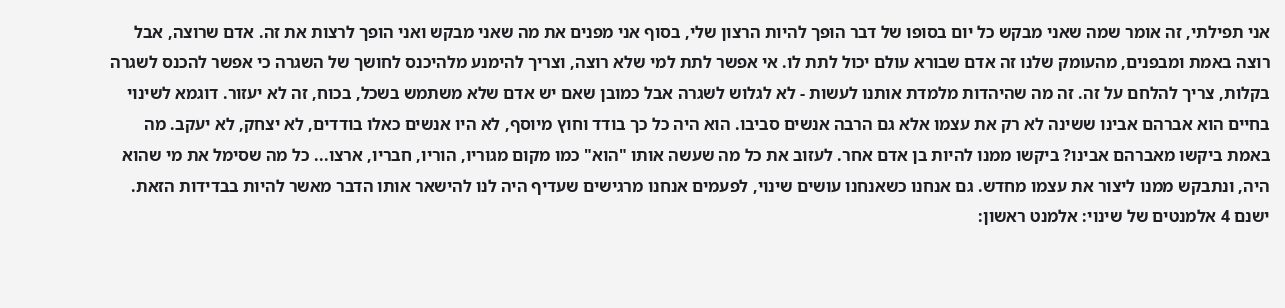אני תפילתי, זה אומר שמה שאני מבקש כל יום בסופו של דבר הופך להיות הרצון שלי, בסוף אני מפנים את מה שאני מבקש ואני הופך לרצות את זה. אדם שרוצה, אבל רוצה באמת ומבפנים, מהעומק שלנו זה אדם שבורא עולם יכול לתת לו. אי אפשר לתת למי שלא רוצה, וצריך להימנע מלהיכנס לחושך של השגרה כי אפשר להכנס לשגרה בקלות, צריך להלחם על זה. זה מה שהיהדות מלמדת אותנו לעשות - לא לגלוש לשגרה אבל כמובן שאם יש אדם שלא משתמש בשכל, בכוח, זה לא יעזור. דוגמא לשינוי בחיים הוא אברהם אבינו ששינה לא רק את עצמו אלא גם הרבה אנשים סביבו. הוא היה כל כך בודד וחוץ מיוסף, לא היו אנשים כאלו בודדים, לא יצחק, לא יעקב. מה באמת ביקשו מאברהם אבינו? ביקשו ממנו להיות בן אדם אחר. לעזוב את כל מה שעשה אותו "הוא" כמו מקום מגוריו, הוריו, חבריו, ארצו... כל מה שסימל את מי שהוא היה, ונתבקש ממנו ליצור את עצמו מחדש. גם אנחנו כשאנחנו עושים שינוי, לפעמים אנחנו מרגישים שעדיף היה לנו להישאר אותו הדבר מאשר להיות בבדידות הזאת. ישנם 4 אלמנטים של שינוי: אלמנט ראשון: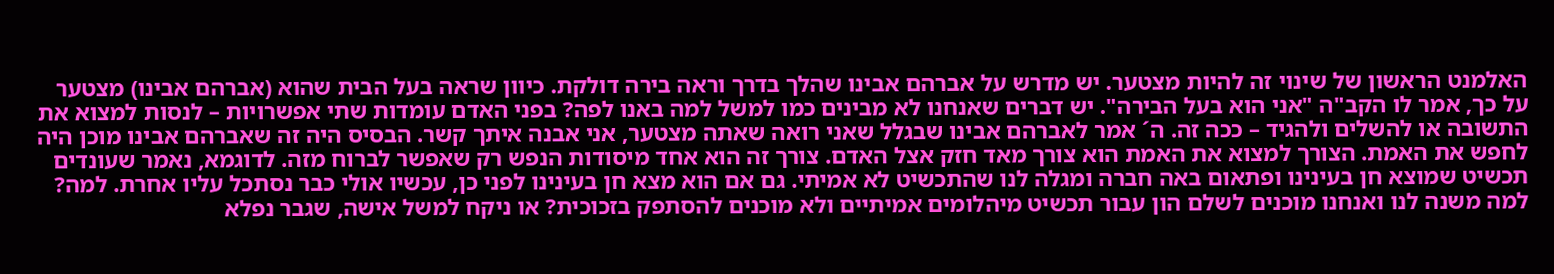האלמנט הראשון של שינוי זה להיות מצטער. יש מדרש על אברהם אבינו שהלך בדרך וראה בירה דולקת. כיוון שראה בעל הבית שהוא (אברהם אבינו) מצטער על כך, אמר לו הקב"ה "אני הוא בעל הבירה". יש דברים שאנחנו לא מבינים כמו למשל למה באנו לפה? בפני האדם עומדות שתי אפשרויות – לנסות למצוא את התשובה או להשלים ולהגיד – ככה זה. ה´ אמר לאברהם אבינו שבגלל שאני רואה שאתה מצטער, אני אבנה איתך קשר. הבסיס היה זה שאברהם אבינו מוכן היה לחפש את האמת. הצורך למצוא את האמת הוא צורך מאד חזק אצל האדם. צורך זה הוא אחד מיסודות הנפש רק שאפשר לברוח מזה. לדוגמא, נאמר שעונדים תכשיט שמוצא חן בעינינו ופתאום באה חברה ומגלה לנו שהתכשיט לא אמיתי. גם אם הוא מצא חן בעינינו לפני כן, עכשיו אולי כבר נסתכל עליו אחרת. למה? למה משנה לנו ואנחנו מוכנים לשלם הון עבור תכשיט מיהלומים אמיתיים ולא מוכנים להסתפק בזכוכית? או ניקח למשל אישה, שגבר נפלא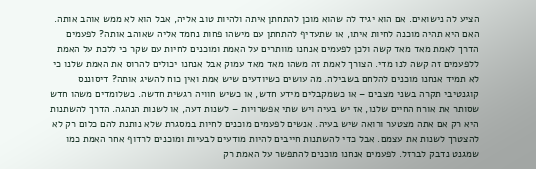הציע לה נישואים. אם הוא יגיד לה שהוא מוכן להתחתן איתה ולהיות טוב אליה, אבל הוא לא ממש אוהב אותה. האם היא תהיה מוכנה לחיות איתו, או שתעדיף להתחתן עם מישהו פחות נחמד אליה שאוהב אותה? לפעמים הדרך לאמת מאד מאד קשה ולכן לפעמים אנחנו מוותרים על האמת ומוכנים לחיות עם שקר כי ללכת על האמת ללפעמים זה קשה לנו מדי. הצורך לאמת זה משהו מאד מאד עמוק אבל אנחנו יכולים להרוס את האמת שלנו כי לא תמיד אנחנו מוכנים להלחם בשבילה. מה עושים כשיודעים שיש אמת ואין כוח להשיג אותה? דיסוננס קוגנטיבי תקרה בשני מצבים – או כשמקבלים מידע חדש, או כשיש חוויה רגשית חדשה. כשלומדים משהו חדש שסותר את אורח החיים שלנו, אז יש בעיה ויש שתי אפשרויות – לשנות דעה, או לשנות הנהגה. הדרך להשתנות היא רק אם אתה מצטער ורואה שיש בעיה. אנשים לפעמים מוכנים לחיות במסגרת שלא נותנת להם כלום רק לא להצטרך לשנות את עצמם. אבל כדי להשתנות חייבים להיות מודעים לבעיות ומוכנים לרדוף אחר האמת כמו שמגנט נדבק לברזל. לפעמים אנחנו מוכנים להתפשר על האמת רק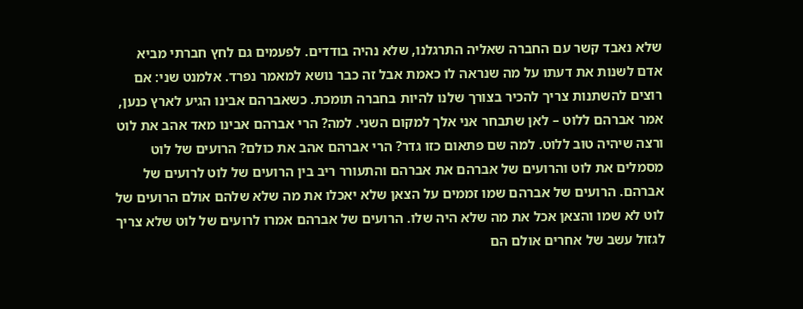שלא נאבד קשר עם החברה שאליה התרגלנו, שלא נהיה בודדים. לפעמים גם לחץ חברתי מביא אדם לשנות את דעתו על מה שנראה לו כאמת אבל זה כבר נושא למאמר נפרד. אלמנט שני: אם רוצים להשתנות צריך להכיר בצורך שלנו להיות בחברה תומכת. כשאברהם אבינו הגיע לארץ כנען, אמר אברהם ללוט – לאן שתבחר אני אלך למקום השני. למה? הרי אברהם אבינו מאד אהב את לוט ורצה שיהיה טוב ללוט. למה שם פתאום כזו גדר? הרי אברהם אהב את כולם? הרועים של לוט מסמלים את לוט והרועים של אברהם את אברהם והתעורר ריב בין הרועים של לוט לרועים של אברהם. הרועים של אברהם שמו זממים על הצאן שלא יאכלו את מה שלא שלהם אולם הרועים של לוט לא שמו והצאן אכל את מה שלא היה שלו. הרועים של אברהם אמרו לרועים של לוט שלא צריך לגזול עשב של אחרים אולם הם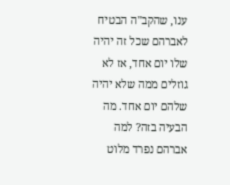ענו, שהקב"ה הבטיח לאברהם שכל זה יהיה שלו יום אחד, אז לא גוזלים ממה שלא יהיה שלהם יום אחד. מה הבעיה בזה? למה אברהם נפרד מלוט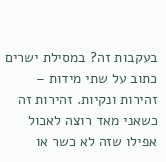בעקבות זה? במסילת ישרים כתוב על שתי מידות – זהירות ונקיות. זהירות זה כשאני מאד רוצה לאכול אפילו שזה לא כשר או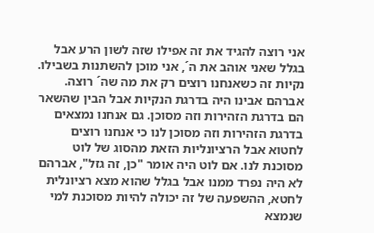אני רוצה להגיד את זה אפילו שזה לשון הרע אבל בגלל שאני אוהב את ה´, אני מוכן להשתנות בשבילו. נקיות זה כשאנחנו רוצים רק את מה שה´ רוצה. אברהם אבינו היה בדרגת הנקיות אבל הבין שהשאר הם בדרגת הזהירות וזה מסוכן. גם אנחנו נמצאים בדרגת הזהירות וזה מסוכן לנו כי אנחנו רוצים לחטוא אבל הרציונליות הזאת מהסוג של לוט מסוכנת לנו. אם לוט היה אומר "כן, זה גזל", אברהם לא היה נפרד ממנו אבל בגלל שהוא מצא רציונלית לחטא, ההשפעה של זה יכולה להיות מסוכנת למי שנמצא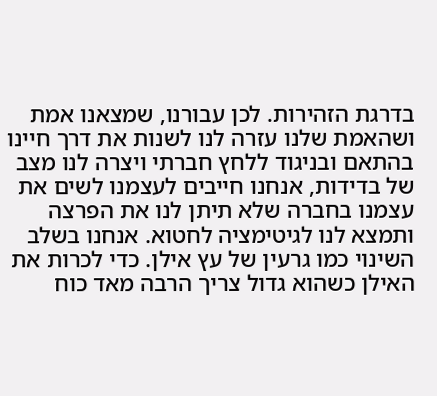בדרגת הזהירות. לכן עבורנו, שמצאנו אמת ושהאמת שלנו עזרה לנו לשנות את דרך חיינו בהתאם ובניגוד ללחץ חברתי ויצרה לנו מצב של בדידות, אנחנו חייבים לעצמנו לשים את עצמנו בחברה שלא תיתן לנו את הפרצה ותמצא לנו לגיטימציה לחטוא. אנחנו בשלב השינוי כמו גרעין של עץ אילן. כדי לכרות את האילן כשהוא גדול צריך הרבה מאד כוח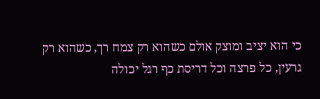כי הוא יציב ומוצק אולם כשהוא רק צמח רך, כשהוא רק גרעין, כל פרצה וכל דריסת כף רגל יכולה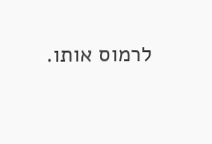לרמוס אותו.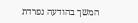המשך בהודעה נפרדת